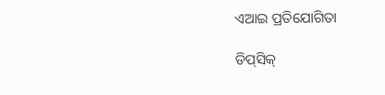ଏଆଇ ପ୍ରତିଯୋଗିତା

ଡିପ୍‌ସିକ୍‌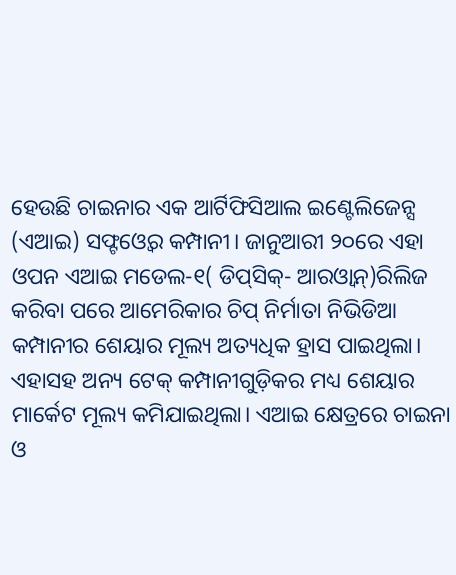ହେଉଛି ଚାଇନାର ଏକ ଆର୍ଟିଫିସିଆଲ ଇଣ୍ଟେଲିଜେନ୍ସ (ଏଆଇ) ସଫ୍ଟଓ୍ବେର କମ୍ପାନୀ। ଜାନୁଆରୀ ୨୦ରେ ଏହା ଓପନ ଏଆଇ ମଡେଲ-୧( ଡିପ୍‌ସିକ୍‌- ଆରଓ୍ବାନ୍‌)ରିଲିଜ କରିବା ପରେ ଆମେରିକାର ଚିପ୍‌ ନିର୍ମାତା ନିଭିଡିଆ କମ୍ପାନୀର ଶେୟାର ମୂଲ୍ୟ ଅତ୍ୟଧିକ ହ୍ରାସ ପାଇଥିଲା। ଏହାସହ ଅନ୍ୟ ଟେକ୍‌ କମ୍ପାନୀଗୁଡ଼ିକର ମଧ୍ୟ ଶେୟାର ମାର୍କେଟ ମୂଲ୍ୟ କମିଯାଇଥିଲା। ଏଆଇ କ୍ଷେତ୍ରରେ ଚାଇନା ଓ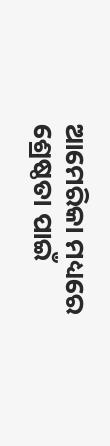ଆମେରିକା ମଧ୍ୟରେ ଶ୍ରେଷ୍ଠତା ପାଇଁ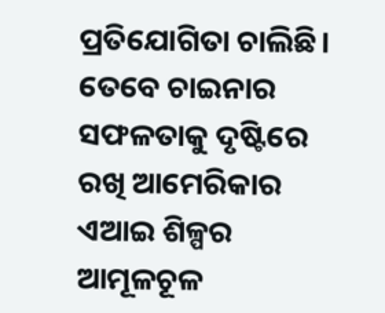ପ୍ରତିଯୋଗିତା ଚାଲିଛି। ତେବେ ଚାଇନାର ସଫଳତାକୁ ଦୃଷ୍ଟିରେ ରଖି ଆମେରିକାର ଏଆଇ ଶିଳ୍ପର ଆମୂଳଚୂଳ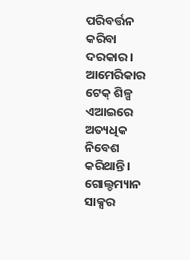ପରିବର୍ତ୍ତନ କରିବା ଦରକାର। ଆମେରିକାର ଟେକ୍‌ ଶିଳ୍ପ ଏଆଇରେ ଅତ୍ୟଧିକ ନିବେଶ କରିଥାନ୍ତି। ଗୋଲ୍ଡମ୍ୟାନ ସାକ୍ସର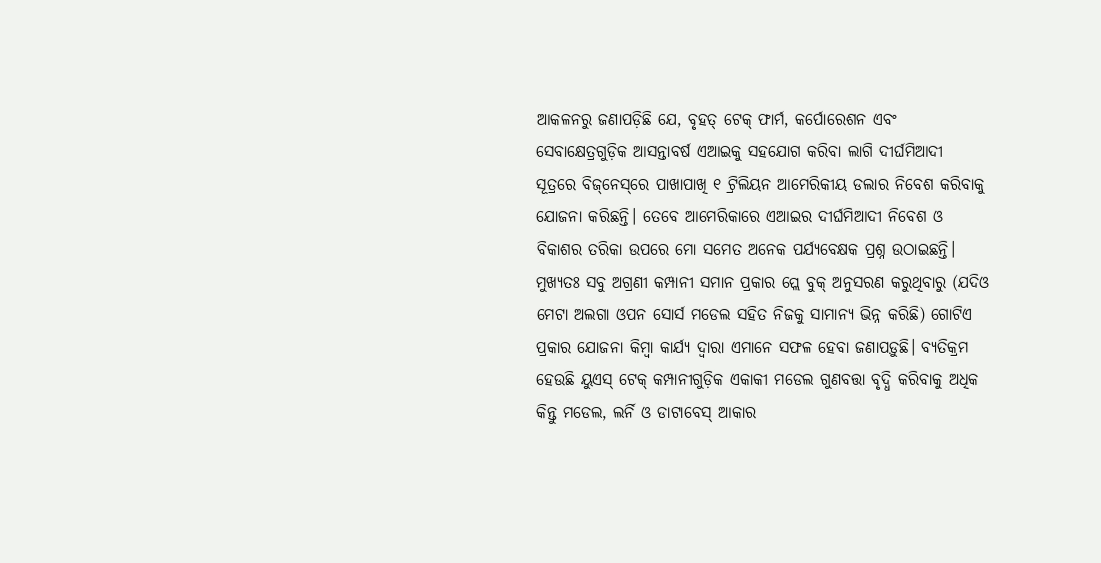ଆକଳନରୁ ଜଣାପଡ଼ିଛି ଯେ, ବୃହତ୍‌ ଟେକ୍‌ ଫାର୍ମ, କର୍ପୋରେଶନ ଏବଂ ସେବାକ୍ଷେତ୍ରଗୁଡ଼ିକ ଆସନ୍ତାବର୍ଷ ଏଆଇକୁ ସହଯୋଗ କରିବା ଲାଗି ଦୀର୍ଘମିଆଦୀ ସୂତ୍ରରେ ବିଜ୍‌ନେସ୍‌ରେ ପାଖାପାଖି ୧ ଟ୍ରିଲିୟନ ଆମେରିକୀୟ ଡଲାର ନିବେଶ କରିବାକୁ ଯୋଜନା କରିଛନ୍ତି। ତେବେ ଆମେରିକାରେ ଏଆଇର ଦୀର୍ଘମିଆଦୀ ନିବେଶ ଓ ବିକାଶର ତରିକା ଉପରେ ମୋ ସମେତ ଅନେକ ପର୍ଯ୍ୟବେକ୍ଷକ ପ୍ରଶ୍ନ ଉଠାଇଛନ୍ତି। ମୁଖ୍ୟତଃ ସବୁ ଅଗ୍ରଣୀ କମ୍ପାନୀ ସମାନ ପ୍ରକାର ପ୍ଲେ ବୁକ୍‌ ଅନୁସରଣ କରୁଥିବାରୁ (ଯଦିଓ ମେଟା ଅଲଗା ଓପନ ସୋର୍ସ ମଡେଲ ସହିତ ନିଜକୁ ସାମାନ୍ୟ ଭିନ୍ନ କରିଛି) ଗୋଟିଏ ପ୍ରକାର ଯୋଜନା କିମ୍ବା କାର୍ଯ୍ୟ ଦ୍ୱାରା ଏମାନେ ସଫଳ ହେବା ଜଣାପଡ଼ୁଛି। ବ୍ୟତିକ୍ରମ ହେଉଛି ୟୁଏସ୍‌ ଟେକ୍‌ କମ୍ପାନୀଗୁଡ଼ିକ ଏକାକୀ ମଡେଲ ଗୁଣବତ୍ତା ବୃଦ୍ଧି କରିବାକୁ ଅଧିକ କିନ୍ତୁ ମଡେଲ, ଲର୍ନି ଓ ଡାଟାବେସ୍‌ ଆକାର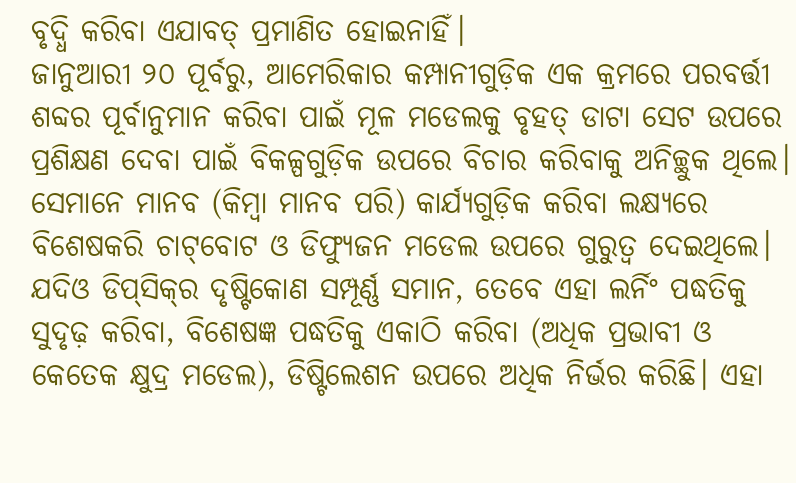ବୃଦ୍ଧି କରିବା ଏଯାବତ୍‌ ପ୍ରମାଣିତ ହୋଇନାହିଁ।
ଜାନୁଆରୀ ୨୦ ପୂର୍ବରୁ, ଆମେରିକାର କମ୍ପାନୀଗୁଡ଼ିକ ଏକ କ୍ରମରେ ପରବର୍ତ୍ତୀ ଶବ୍ଦର ପୂର୍ବାନୁମାନ କରିବା ପାଇଁ ମୂଳ ମଡେଲକୁ ବୃହତ୍‌ ଡାଟା ସେଟ ଉପରେ ପ୍ରଶିକ୍ଷଣ ଦେବା ପାଇଁ ବିକଳ୍ପଗୁଡ଼ିକ ଉପରେ ବିଚାର କରିବାକୁ ଅନିଚ୍ଛୁକ ଥିଲେ। ସେମାନେ ମାନବ (କିମ୍ବା ମାନବ ପରି) କାର୍ଯ୍ୟଗୁଡ଼ିକ କରିବା ଲକ୍ଷ୍ୟରେ ବିଶେଷକରି ଚାଟ୍‌ବୋଟ ଓ ଡିଫ୍ୟୁଜନ ମଡେଲ ଉପରେ ଗୁରୁତ୍ୱ ଦେଇଥିଲେ। ଯଦିଓ ଡିପ୍‌ସିକ୍‌ର ଦୃଷ୍ଟିକୋଣ ସମ୍ପୂର୍ଣ୍ଣ ସମାନ, ତେବେ ଏହା ଲର୍ନିଂ ପଦ୍ଧତିକୁ ସୁଦୃଢ଼ କରିବା, ବିଶେଷଜ୍ଞ ପଦ୍ଧତିକୁ ଏକାଠି କରିବା (ଅଧିକ ପ୍ରଭାବୀ ଓ କେତେକ କ୍ଷୁଦ୍ର ମଡେଲ), ଡିଷ୍ଟିଲେଶନ ଉପରେ ଅଧିକ ନିର୍ଭର କରିଛି। ଏହା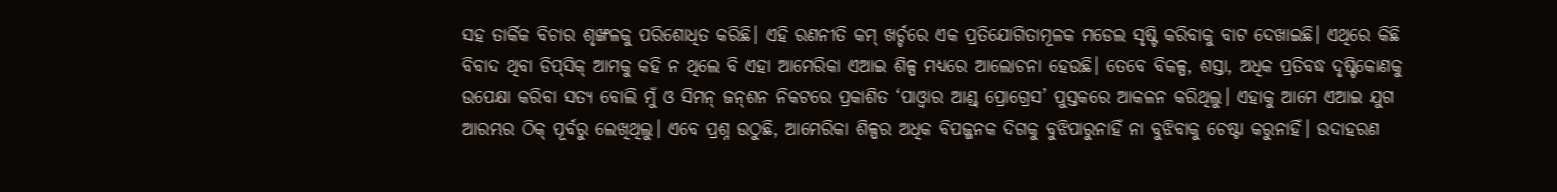ସହ ତାର୍କିକ ବିଚାର ଶୃଙ୍ଖଳକୁ ପରିଶୋଧିତ କରିଛି। ଏହି ରଣନୀତି କମ୍‌ ଖର୍ଚ୍ଚରେ ଏକ ପ୍ରତିଯୋଗିତାମୂଳକ ମଡେଲ ସୃଷ୍ଟି କରିବାକୁ ବାଟ ଦେଖାଇଛି। ଏଥିରେ କିଛି ବିବାଦ ଥିବା ଡିପ୍‌ସିକ୍‌ ଆମକୁ କହି ନ ଥିଲେ ବି ଏହା ଆମେରିକା ଏଆଇ ଶିଳ୍ପ ମଧ୍ୟରେ ଆଲୋଚନା ହେଉଛି। ତେବେ ବିକଳ୍ପ, ଶସ୍ତା, ଅଧିକ ପ୍ରତିବଦ୍ଧ ଦୃଷ୍ଟିକୋଣକୁ ଉପେକ୍ଷା କରିବା ସତ୍ୟ ବୋଲି ମୁଁ ଓ ସିମନ୍‌ ଜନ୍‌ଶନ ନିକଟରେ ପ୍ରକାଶିତ ‘ପାଓ୍ବାର ଆଣ୍ଡ୍‌ ପ୍ରୋଗ୍ରେସ’ ପୁସ୍ତକରେ ଆକଳନ କରିଥିଲୁ। ଏହାକୁ ଆମେ ଏଆଇ ଯୁଗ ଆରମ୍ଭର ଠିକ୍‌ ପୂର୍ବରୁ ଲେଖିଥିଲୁ। ଏବେ ପ୍ରଶ୍ନ ଉଠୁଛି, ଆମେରିକା ଶିଳ୍ପର ଅଧିକ ବିପଜ୍ଜନକ ଦିଗକୁ ବୁଝିପାରୁନାହିଁ ନା ବୁଝିବାକୁ ଚେଷ୍ଟା କରୁନାହିଁ। ଉଦାହରଣ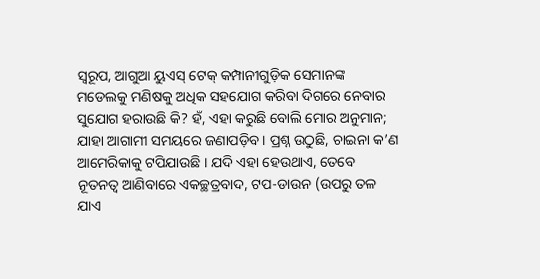ସ୍ବରୂପ, ଆଗୁଆ ୟୁଏସ୍‌ ଟେକ୍‌ କମ୍ପାନୀଗୁଡ଼ିକ ସେମାନଙ୍କ ମଡେଲକୁ ମଣିଷକୁ ଅଧିକ ସହଯୋଗ କରିବା ଦିଗରେ ନେବାର ସୁଯୋଗ ହରାଉଛି କି? ହଁ, ଏହା କରୁଛି ବୋଲି ମୋର ଅନୁମାନ; ଯାହା ଆଗାମୀ ସମୟରେ ଜଣାପଡ଼ିବ। ପ୍ରଶ୍ନ ଉଠୁଛି, ଚାଇନା କ’ଣ ଆମେରିକାକୁ ଟପିଯାଉଛି । ଯଦି ଏହା ହେଉଥାଏ, ତେବେ ନୂତନତ୍ୱ ଆଣିବାରେ ଏକଚ୍ଛତ୍ରବାଦ, ଟପ-ଡାଉନ (ଉପରୁ ତଳ ଯାଏ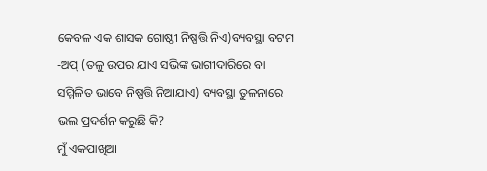କେବଳ ଏକ ଶାସକ ଗୋଷ୍ଠୀ ନିଷ୍ପତ୍ତି ନିଏ)ବ୍ୟବସ୍ଥା ବଟମ -ଅପ୍‌ (ତଳୁ ଉପର ଯାଏ ସଭିଙ୍କ ଭାଗୀଦାରିରେ ବା ସମ୍ମିଳିତ ଭାବେ ନିଷ୍ପତ୍ତି ନିଆଯାଏ) ବ୍ୟବସ୍ଥା ତୁଳନାରେ ଭଲ ପ୍ରଦର୍ଶନ କରୁଛି କି?
ମୁଁ ଏକପାଖିଆ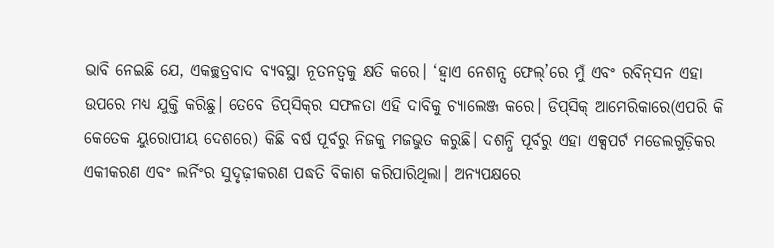ଭାବି ନେଇଛି ଯେ, ଏକଚ୍ଛତ୍ରବାଦ ବ୍ୟବସ୍ଥା ନୂତନତ୍ୱକୁ କ୍ଷତି କରେ। ‘ହ୍ବାଏ ନେଶନ୍ସ ଫେଲ୍‌’ରେ ମୁଁ ଏବଂ ରବିନ୍‌ସନ ଏହା ଉପରେ ମଧ୍ୟ ଯୁକ୍ତି କରିଛୁ। ତେବେ ଡିପ୍‌ସିକ୍‌ର ସଫଳତା ଏହି ଦାବିକୁ ଚ୍ୟାଲେଞ୍ଜ କରେ। ଡିପ୍‌ସିକ୍‌ ଆମେରିକାରେ(ଏପରି କି କେତେକ ୟୁରୋପୀୟ ଦେଶରେ) କିଛି ବର୍ଷ ପୂର୍ବରୁ ନିଜକୁ ମଜଭୁତ କରୁଛି। ଦଶନ୍ଧି ପୂର୍ବରୁ ଏହା ଏକ୍ସପର୍ଟ ମଡେଲଗୁଡ଼ିକର ଏକୀକରଣ ଏବଂ ଲର୍ନିଂର ସୁଦୃଢ଼ୀକରଣ ପଦ୍ଧତି ବିକାଶ କରିପାରିଥିଲା। ଅନ୍ୟପକ୍ଷରେ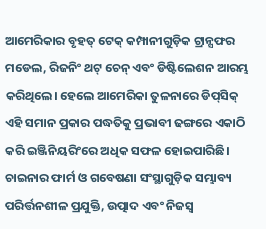ଆମେରିକାର ବୃହତ୍‌ ଟେକ୍‌ କମ୍ପାନୀଗୁଡ଼ିକ ଟ୍ରାନ୍ସଫର ମଡେଲ, ରିଜନିଂ ଥଟ୍‌ ଚେନ୍‌ ଏବଂ ଡିଷ୍ଟିଲେଶନ ଆରମ୍ଭ କରିଥିଲେ। ହେଲେ ଆମେରିକା ତୁଳନାରେ ଡିପ୍‌ସିକ୍‌ ଏହି ସମାନ ପ୍ରକାର ପଦ୍ଧତିକୁ ପ୍ରଭାବୀ ଢଙ୍ଗରେ ଏକାଠି କରି ଇଞ୍ଜିନିୟରିଂରେ ଅଧିକ ସଫଳ ହୋଇପାରିଛି। ଚାଇନାର ଫାର୍ମ ଓ ଗବେଷଣା ସଂସ୍ଥାଗୁଡ଼ିକ ସମ୍ଭାବ୍ୟ ପରିର୍ତ୍ତନଶୀଳ ପ୍ରଯୁକ୍ତି, ଉତ୍ପାଦ ଏବଂ ନିଜସ୍ବ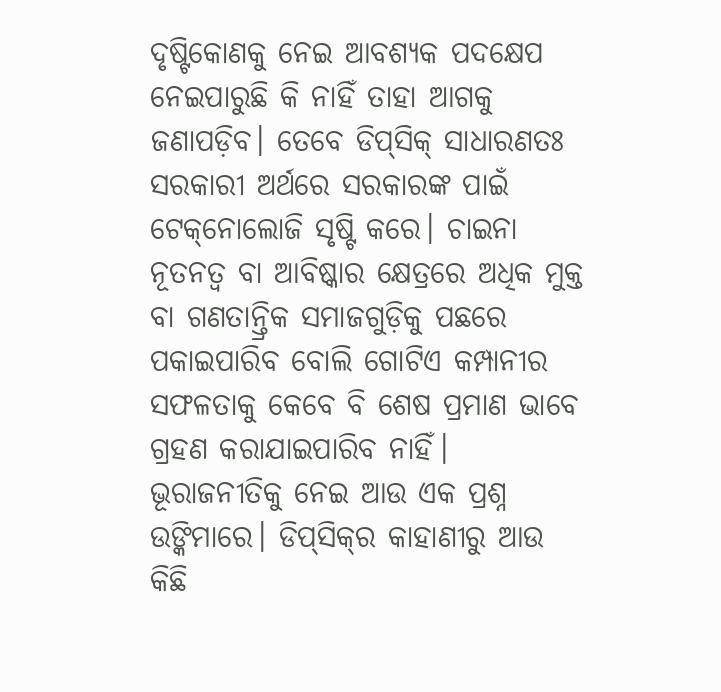ଦୃଷ୍ଟିକୋଣକୁ ନେଇ ଆବଶ୍ୟକ ପଦକ୍ଷେପ ନେଇପାରୁଛି କି ନାହିଁ ତାହା ଆଗକୁ ଜଣାପଡ଼ିବ। ତେବେ ଡିପ୍‌ସିକ୍‌ ସାଧାରଣତଃ ସରକାରୀ ଅର୍ଥରେ ସରକାରଙ୍କ ପାଇଁ ଟେକ୍‌ନୋଲୋଜି ସୃଷ୍ଟି କରେ। ଚାଇନା ନୂତନତ୍ୱ ବା ଆବିଷ୍କାର କ୍ଷେତ୍ରରେ ଅଧିକ ମୁକ୍ତ ବା ଗଣତାନ୍ତ୍ରିକ ସମାଜଗୁଡ଼ିକୁ ପଛରେ ପକାଇପାରିବ ବୋଲି ଗୋଟିଏ କମ୍ପାନୀର ସଫଳତାକୁ କେବେ ବି ଶେଷ ପ୍ରମାଣ ଭାବେ ଗ୍ରହଣ କରାଯାଇପାରିବ ନାହିଁ।
ଭୂରାଜନୀତିକୁ ନେଇ ଆଉ ଏକ ପ୍ରଶ୍ନ ଉଙ୍କିମାରେ। ଡିପ୍‌ସିକ୍‌ର କାହାଣୀରୁ ଆଉ କିଛି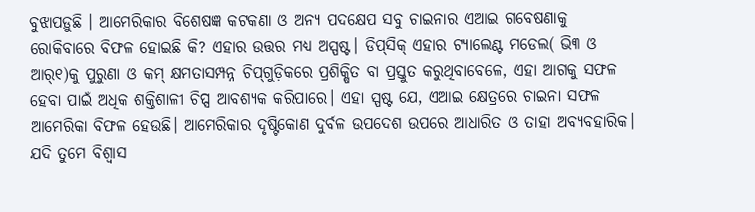ବୁଝାପଡ଼ୁଛି । ଆମେରିକାର ବିଶେଷଜ୍ଞ କଟକଣା ଓ ଅନ୍ୟ ପଦକ୍ଷେପ ସବୁ ଚାଇନାର ଏଆଇ ଗବେଷଣାକୁ ରୋକିବାରେ ବିଫଳ ହୋଇଛି କି? ଏହାର ଉତ୍ତର ମଧ୍ୟ ଅସ୍ପଷ୍ଟ। ଡିପ୍‌ସିକ୍‌ ଏହାର ଟ୍ୟାଲେଣ୍ଟ ମଡେଲ( ଭି୩ ଓ ଆର୍‌୧)କୁ ପୁରୁଣା ଓ କମ୍‌ କ୍ଷମତାସମ୍ପନ୍ନ ଚିପ୍‌ଗୁଡ଼ିକରେ ପ୍ରଶିକ୍ଷିତ ବା ପ୍ରସ୍ତୁତ କରୁଥିବାବେଳେ, ଏହା ଆଗକୁ ସଫଳ ହେବା ପାଇଁ ଅଧିକ ଶକ୍ତିଶାଳୀ ଚିପ୍ସ ଆବଶ୍ୟକ କରିପାରେ। ଏହା ସ୍ପଷ୍ଟ ଯେ, ଏଆଇ କ୍ଷେତ୍ରରେ ଚାଇନା ସଫଳ ଆମେରିକା ବିଫଳ ହେଉଛି। ଆମେରିକାର ଦୃଷ୍ଟିକୋଣ ଦୁର୍ବଳ ଉପଦେଶ ଉପରେ ଆଧାରିତ ଓ ତାହା ଅବ୍ୟବହାରିକ। ଯଦି ତୁମେ ବିଶ୍ୱାସ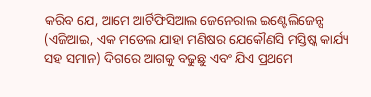କରିବ ଯେ, ଆମେ ଆର୍ଟିଫିସିଆଲ ଜେନେରାଲ ଇଣ୍ଟେଲିଜେନ୍ସ (ଏଜିଆଇ, ଏକ ମଡେଲ ଯାହା ମଣିଷର ଯେକୌଣସି ମସ୍ତିଷ୍କ କାର୍ଯ୍ୟ ସହ ସମାନ) ଦିଗରେ ଆଗକୁ ବଢୁଛୁ ଏବଂ ଯିଏ ପ୍ରଥମେ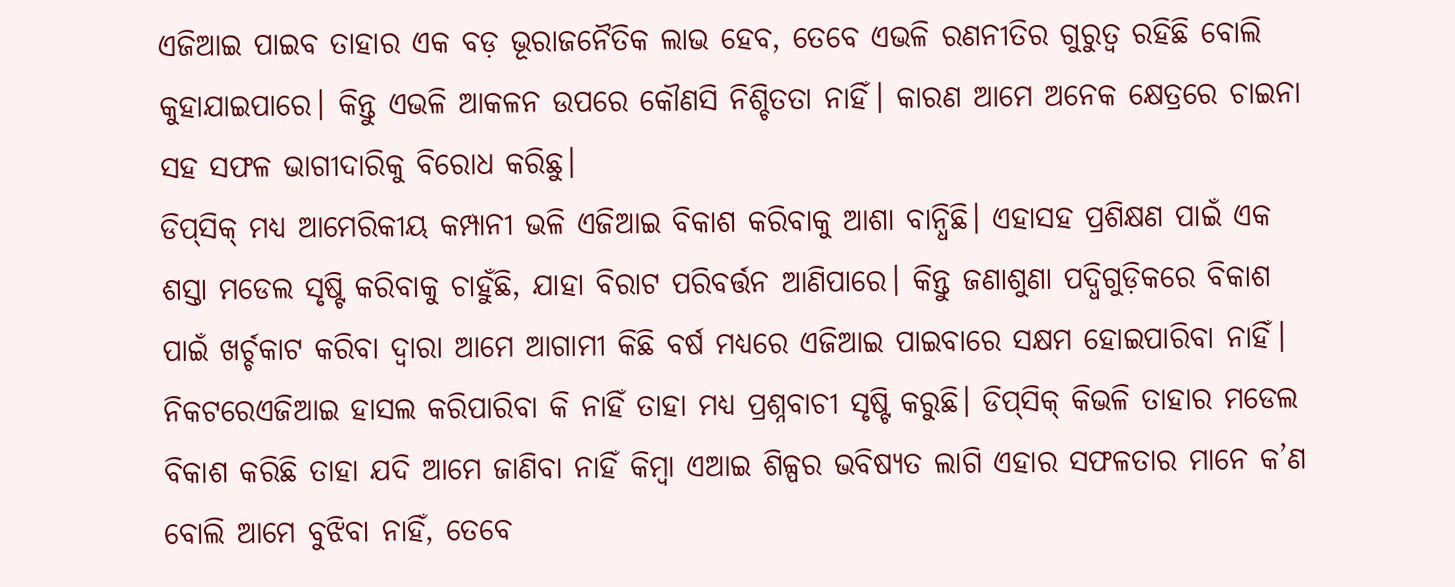ଏଜିଆଇ ପାଇବ ତାହାର ଏକ ବଡ଼ ଭୂରାଜନୈତିକ ଲାଭ ହେବ, ତେବେ ଏଭଳି ରଣନୀତିର ଗୁରୁତ୍ୱ ରହିଛି ବୋଲି କୁହାଯାଇପାରେ। କିନ୍ତୁ ଏଭଳି ଆକଳନ ଉପରେ କୌଣସି ନିଶ୍ଚିତତା ନାହିଁ। କାରଣ ଆମେ ଅନେକ କ୍ଷେତ୍ରରେ ଚାଇନା ସହ ସଫଳ ଭାଗୀଦାରିକୁ ବିରୋଧ କରିଛୁ।
ଡିପ୍‌ସିକ୍‌ ମଧ୍ୟ ଆମେରିକୀୟ କମ୍ପାନୀ ଭଳି ଏଜିଆଇ ବିକାଶ କରିବାକୁ ଆଶା ବାନ୍ଧିଛି। ଏହାସହ ପ୍ରଶିକ୍ଷଣ ପାଇଁ ଏକ ଶସ୍ତା ମଡେଲ ସୃଷ୍ଟି କରିବାକୁ ଚାହୁଁଛି, ଯାହା ବିରାଟ ପରିବର୍ତ୍ତନ ଆଣିପାରେ। କିନ୍ତୁ ଜଣାଶୁଣା ପଦ୍ଧିଗୁଡ଼ିକରେ ବିକାଶ ପାଇଁ ଖର୍ଚ୍ଚକାଟ କରିବା ଦ୍ୱାରା ଆମେ ଆଗାମୀ କିଛି ବର୍ଷ ମଧ୍ୟରେ ଏଜିଆଇ ପାଇବାରେ ସକ୍ଷମ ହୋଇପାରିବା ନାହିଁ। ନିକଟରେଏଜିଆଇ ହାସଲ କରିପାରିବା କି ନାହିଁ ତାହା ମଧ୍ୟ ପ୍ରଶ୍ନବାଚୀ ସୃଷ୍ଟି କରୁଛି। ଡିପ୍‌ସିକ୍‌ କିଭଳି ତାହାର ମଡେଲ ବିକାଶ କରିଛି ତାହା ଯଦି ଆମେ ଜାଣିବା ନାହିଁ କିମ୍ବା ଏଆଇ ଶିଳ୍ପର ଭବିଷ୍ୟତ ଲାଗି ଏହାର ସଫଳତାର ମାନେ କ’ଣ ବୋଲି ଆମେ ବୁଝିବା ନାହିଁ, ତେବେ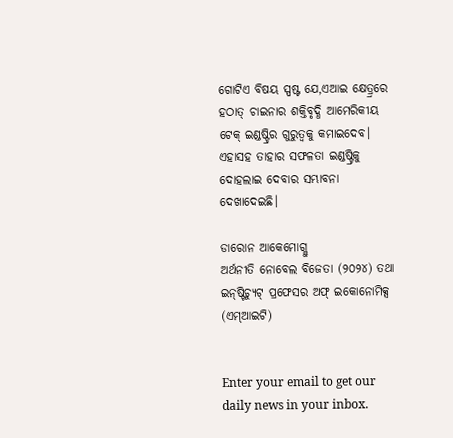ଗୋଟିଏ ବିଷୟ ସ୍ପଷ୍ଟ ଯେ,ଏଆଇ କ୍ଷେତ୍ର୍ରରେ ହଠାତ୍‌ ଚାଇନାର ଶକ୍ତିବୃଦ୍ଧି ଆମେରିକୀୟ ଟେକ୍‌ ଇଣ୍ଡଷ୍ଟ୍ରିର ଗୁରୁତ୍ୱକୁ କମାଇଦେବ। ଏହାସହ ତାହାର ସଫଳତା ଇଣ୍ଡଷ୍ଟ୍ରିକୁ ଦୋହଲାଇ ଦେବାର ସମ୍ଭାବନା ଦେଖାଦେଇଛି।

ଡାରୋନ ଆକେମୋଗ୍ଲୁ
ଅର୍ଥନୀତି ନୋବେଲ ବିଜେତା (୨୦୨୪) ତଥା ଇନ୍‌ଷ୍ଟିଚ୍ୟୁଟ୍‌ ପ୍ରଫେସର ଅଫ୍‌ ଇକୋନୋମିକ୍ସ (ଏମ୍‌ଆଇଟି)


Enter your email to get our daily news in your inbox.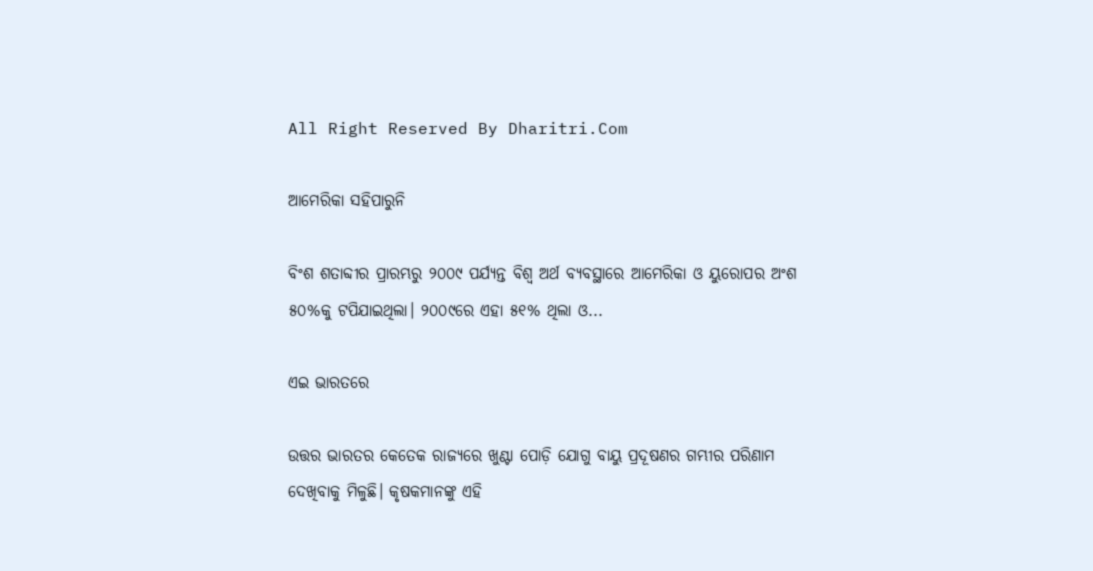All Right Reserved By Dharitri.Com

ଆମେରିକା ସହିପାରୁନି

ବିଂଶ ଶତାବ୍ଦୀର ପ୍ରାରମ୍ଭରୁ ୨୦୦୯ ପର୍ଯ୍ୟନ୍ତ ବିଶ୍ୱ ଅର୍ଥ ବ୍ୟବସ୍ଥାରେ ଆମେରିକା ଓ ୟୁରୋପର ଅଂଶ ୫୦%କୁ ଟପିଯାଇଥିଲା। ୨୦୦୯ରେ ଏହା ୫୧% ଥିଲା ଓ...

ଏଇ ଭାରତରେ

ଉତ୍ତର ଭାରତର କେତେକ ରାଜ୍ୟରେ ଖୁଣ୍ଟା ପୋଡ଼ି ଯୋଗୁ ବାୟୁ ପ୍ରଦୂଷଣର ଗମ୍ଭୀର ପରିଣାମ ଦେଖିବାକୁ ମିଳୁଛି। କୃଷକମାନଙ୍କୁ ଏହି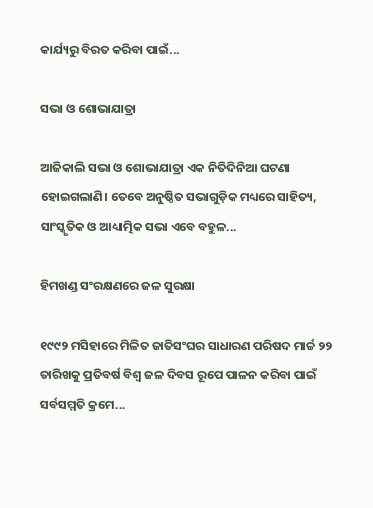କାର୍ଯ୍ୟରୁ ବିରତ କରିବା ପାଇଁ...

ସଭା ଓ ଶୋଭାଯାତ୍ରା

ଆଜିକାଲି ସଭା ଓ ଶୋଭାଯାତ୍ରା ଏକ ନିତିଦିନିଆ ଘଟଣା ହୋଇଗଲାଣି। ତେବେ ଅନୁଷ୍ଠିତ ସଭାଗୁଡ଼ିକ ମଧ୍ୟରେ ସାହିତ୍ୟ, ସାଂସ୍କୃତିକ ଓ ଆଧ୍ୟାତ୍ମିକ ସଭା ଏବେ ବହୁଳ...

ହିମଖଣ୍ଡ ସଂରକ୍ଷଣରେ ଜଳ ସୁରକ୍ଷା

୧୯୯୨ ମସିହାରେ ମିଳିତ ଜାତିସଂଘର ସାଧାରଣ ପରିଷଦ ମାର୍ଚ୍ଚ ୨୨ ତାରିଖକୁ ପ୍ରତିବର୍ଷ ବିଶ୍ୱ ଜଳ ଦିବସ ରୂପେ ପାଳନ କରିବା ପାଇଁ ସର୍ବସମ୍ମତି କ୍ରମେ...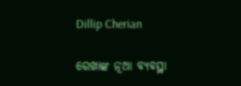Dillip Cherian

ରେଖାଙ୍କ ନୂଆ ବ୍ୟବସ୍ଥା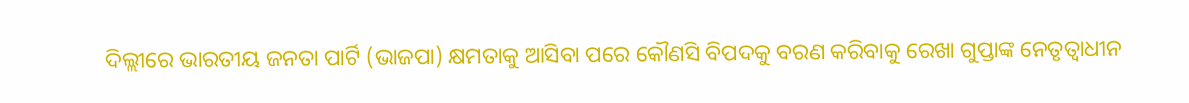ଦିଲ୍ଲୀରେ ଭାରତୀୟ ଜନତା ପାର୍ଟି (ଭାଜପା) କ୍ଷମତାକୁ ଆସିବା ପରେ କୌଣସି ବିପଦକୁ ବରଣ କରିବାକୁ ରେଖା ଗୁପ୍ତାଙ୍କ ନେତୃତ୍ୱାଧୀନ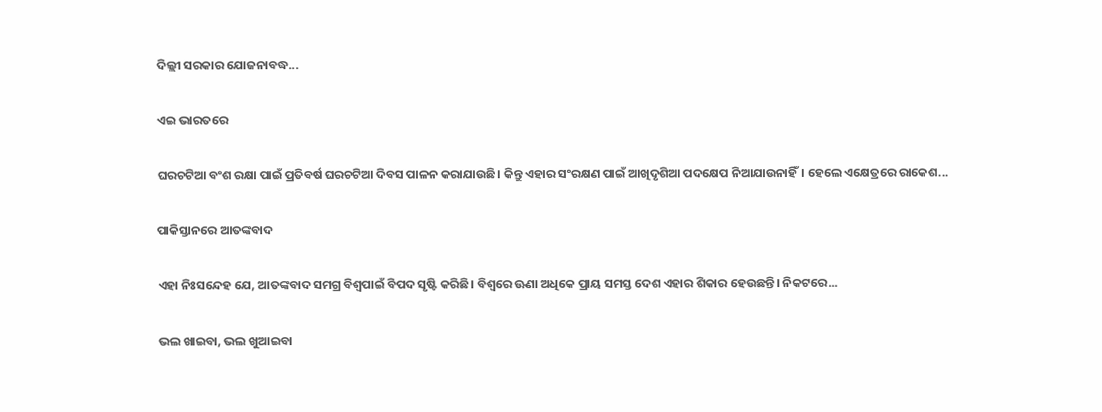ଦିଲ୍ଲୀ ସରକାର ଯୋଜନାବଦ୍ଧ...

ଏଇ ଭାରତରେ

ଘରଚଟିଆ ବଂଶ ରକ୍ଷା ପାଇଁ ପ୍ରତିବର୍ଷ ଘରଚଟିଆ ଦିବସ ପାଳନ କରାଯାଉଛି। କିନ୍ତୁ ଏହାର ସଂରକ୍ଷଣ ପାଇଁ ଆଖିଦୃଶିଆ ପଦକ୍ଷେପ ନିଆଯାଉନାହିଁ। ହେଲେ ଏକ୍ଷେତ୍ରରେ ରାକେଶ...

ପାକିସ୍ତାନରେ ଆତଙ୍କବାଦ

ଏହା ନିଃସନ୍ଦେହ ଯେ, ଆତଙ୍କବାଦ ସମଗ୍ର ବିଶ୍ୱପାଇଁ ବିପଦ ସୃଷ୍ଟି କରିଛି। ବିଶ୍ୱରେ ଊଣା ଅଧିକେ ପ୍ରାୟ ସମସ୍ତ ଦେଶ ଏହାର ଶିକାର ହେଉଛନ୍ତି। ନିକଟରେ...

ଭଲ ଖାଇବା, ଭଲ ଖୁଆଇବା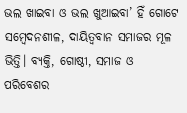ଭଲ ଖାଇବା ଓ ଭଲ ଖୁଆଇବା’ ହିଁ ଗୋଟେ ସମ୍ବେଦନଶୀଳ, ଦାୟିତ୍ୱବାନ ସମାଜର ମୂଳ ଭିତ୍ତି। ବ୍ୟକ୍ତି, ଗୋଷ୍ଠୀ, ସମାଜ ଓ ପରିବେଶର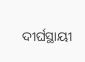ଦୀର୍ଘସ୍ଥାୟୀ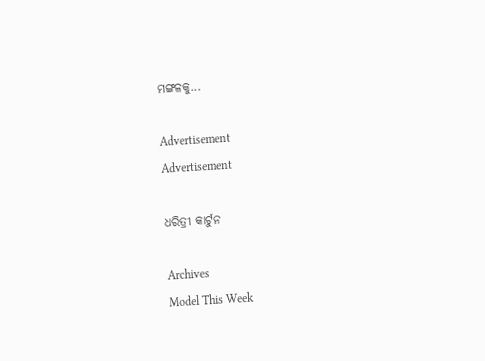ମଙ୍ଗଳକୁ...

Advertisement
Advertisement

ଧରିତ୍ରୀ କାର୍ଟୁନ

Archives
Model This Week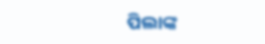ପିଲାଙ୍କ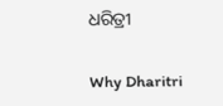ଧରିତ୍ରୀ

Why Dharitri